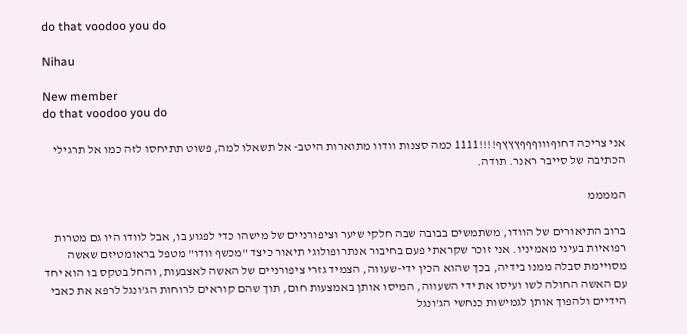do that voodoo you do

Nihau

New member
do that voodoo you do

אני צריכה דחוףוווףףףץץץף!!!!1111 כמה סצנות וודוו מתוארות היטב- אל תשאלו למה, פשוט תתיחסו לזה כמו אל תרגילי הכתיבה של סייבר ראנר. תודה.

הממממ

ברוב התיאורים של הוודו, משתמשים בבובה שבה חלקי שיער וציפורניים של מישהו כדי לפגוע בו, אבל לוודו היו גם מטרות רפואיות בעיני מאמיניו. אני זוכר שקראתי פעם בחיבור אנתרופולוגי תיאור כיצד "מכשף וודו" מטפל בראומטיזם שאשה מסויימת סבלה ממנו בידיה, בכך שהוא הכין ידי-שעווה, הצמיד גזרי ציפורניים של האשה לאצבעות, והחל בטקס בו הוא יחד עם האשה החולה לשו ועיסו את ידי השעווה, המיסו אותן באמצעות חום, תוך שהם קוראים לרוחות הג'ונגל לרפא את כאבי הידיים ולהפוך אותן לגמישות כנחשי הג'ונגל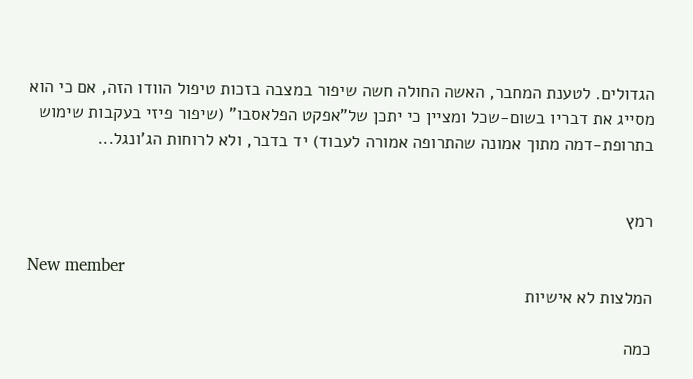הגדולים. לטענת המחבר, האשה החולה חשה שיפור במצבה בזכות טיפול הוודו הזה, אם כי הוא מסייג את דבריו בשום-שכל ומציין כי יתכן של"אפקט הפלאסבו" (שיפור פיזי בעקבות שימוש בתרופת-דמה מתוך אמונה שהתרופה אמורה לעבוד) יד בדבר, ולא לרוחות הג'ונגל...


רמץ

New member
המלצות לא אישיות

כמה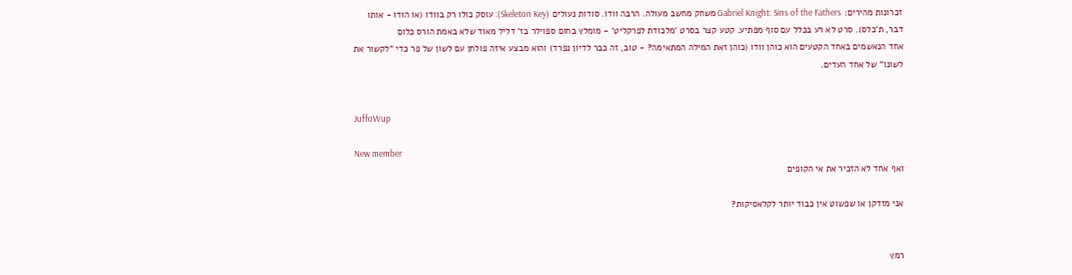זכרונות מהירים: Gabriel Knight: Sins of the Fathers משחק מחשב מעולה. הרבה וודו. סודות נעולים (Skeleton Key): עוסק כולו רק בוודו (או הוּדו - אותו דבר, ת'כלס). סרט לא רע בכלל עם סוף מפתיע. קטע קצר בסרט 'מלכודת לפרקליט' - מומלץ בחום ספוילר בז' דליל מאוד שלא באמת הורס כלום
אחד הנאשמים באחד הקטעים הוא כוהן וודו (כוהן זאת המילה המתאימה? - טוב, זה כבר לדיון נפרד) והוא מבצע איזה פולחן עם לשון של פר כדי "לקשור את לשונו" של אחד העדים.


JuffoWup

New member
ואף אחד לא הזכיר את אי הקופים

אני מזדקן או שפשוט אין כבוד יותר לקלאסיקות?


רמץ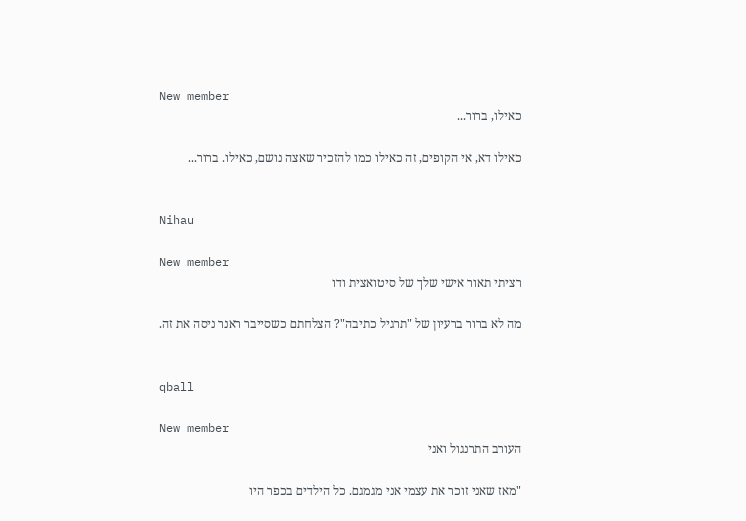New member
כאילו, ברור...

כאילו דא, אי הקופים, זה כאילו כמו להזכיר שאצה נושם, כאילו. ברור...


Nihau

New member
רציתי תאור אישי שלך של סיטואצית ודו

מה לא ברור ברעיון של "תרגיל כתיבה"? הצלחתם כשסייבר ראנר ניסה את זה.


qball

New member
העורב התרנגול ואני

"מאז שאני זוכר את עצמי אני מגמגם. כל הילדים בכפר היו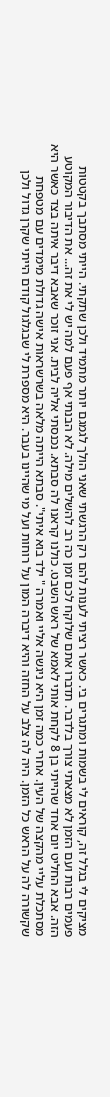מציקים לי בגלל זה, קוראים לי בשמות ומתגרים בי. כאשר רציתי לענות להם רק הרגשתי שאני הולך לגמגם יותר מתמיד ולכן שתקתי. הייתי מסתבך בקטטות פעמים רבות ועם הזמן לא מצאתי צורך בלדבר. תדברו אתם שלוקח לכם זמן כה רב להשלים מילה. לא הבנתי אף פעם למה יש לי את זה... את הדיבור המקוטע הזה. אבא החליט יום אחד שהייתי בן 8 לקחת אותי לאמא של ראש השבט. כולנו קראנו לה סבתא. נכנסתי אליה לבית. אני זוכר שאבא דיבר איתה בצד כאשר היא מסתכלת עליי מהקצה של העין. אחרי כמה זמן היא ניגשה אליי ואמרה " ילד בוא איתי". סבתא הייתה מלאה בשרשראות אישה גדולת מימדים עם מטפחת שקשורה לה על הראש כל הזמן. היה לה צלב על החזה והיא דיברה המון על רוחות ועל מי שהיינו בעבר. היא מספרת לי שבגלגול קודם הייתי שקרן גדול ולכן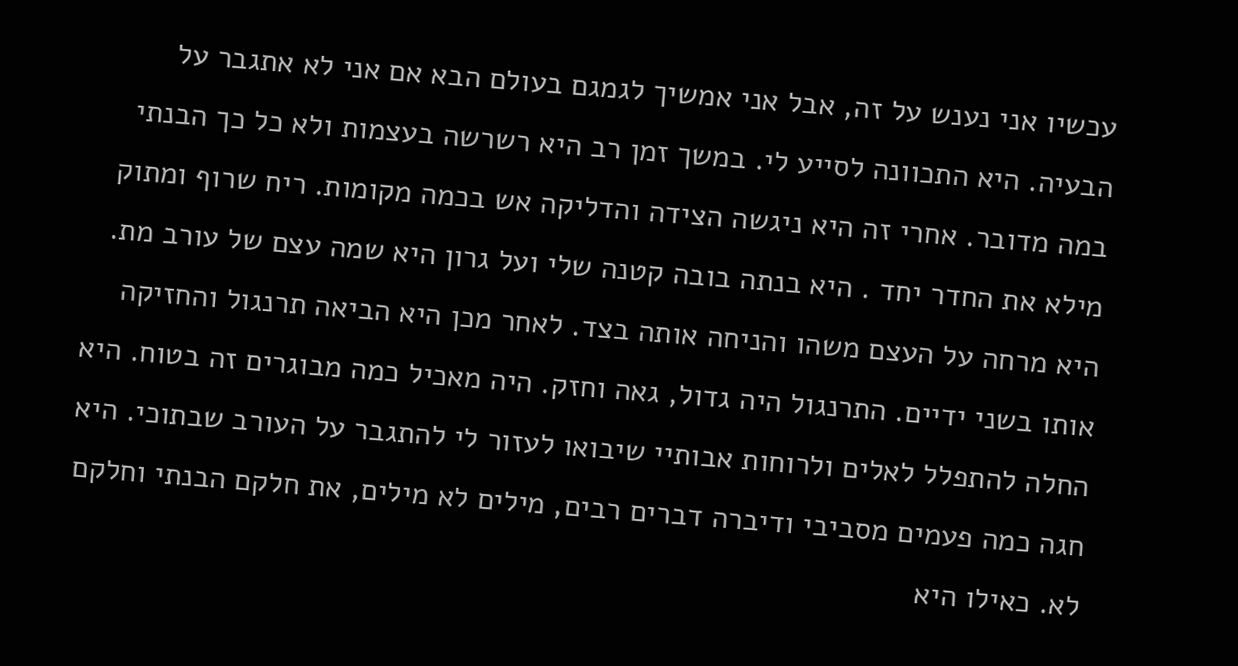עכשיו אני נענש על זה, אבל אני אמשיך לגמגם בעולם הבא אם אני לא אתגבר על הבעיה. היא התכוונה לסייע לי. במשך זמן רב היא רשרשה בעצמות ולא כל כך הבנתי במה מדובר. אחרי זה היא ניגשה הצידה והדליקה אש בכמה מקומות. ריח שרוף ומתוק מילא את החדר יחד . היא בנתה בובה קטנה שלי ועל גרון היא שמה עצם של עורב מת. היא מרחה על העצם משהו והניחה אותה בצד. לאחר מכן היא הביאה תרנגול והחזיקה אותו בשני ידיים. התרנגול היה גדול, גאה וחזק. היה מאכיל כמה מבוגרים זה בטוח. היא החלה להתפלל לאלים ולרוחות אבותיי שיבואו לעזור לי להתגבר על העורב שבתוכי. היא חגה כמה פעמים מסביבי ודיברה דברים רבים, מילים לא מילים, את חלקם הבנתי וחלקם לא. כאילו היא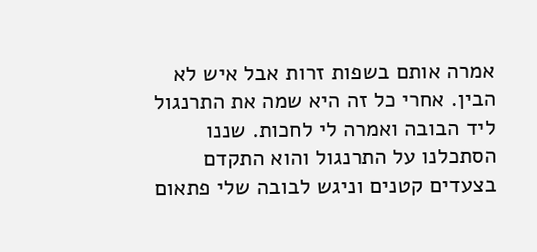אמרה אותם בשפות זרות אבל איש לא הבין. אחרי כל זה היא שמה את התרנגול ליד הבובה ואמרה לי לחכות. שננו הסתכלנו על התרנגול והוא התקדם בצעדים קטנים וניגש לבובה שלי פתאום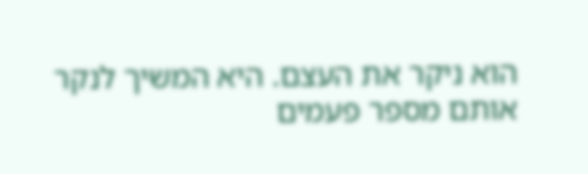הוא ניקר את העצם. היא המשיך לנקר אותם מספר פעמים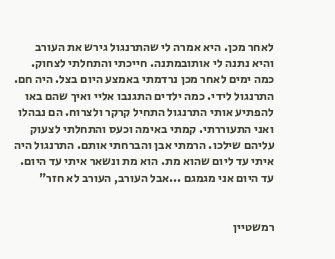לאחר מכן. היא אמרה לי שהתרנגול גירש את העורב והיא נתנה לי אותובמתנה. חייכתי והתחלתי לצחוק. כמה ימים לאחר מכן נרדמתי באמצע היום בצל. היה חם. התרנגול לידי. כמה ילדים התגנבו אליי ואיך שהם באו להפתיע אותי התרנגול התחיל קרקר ולצרוח. הם נבהלו ואני התעוררתי. קמתי באימה וכעס והתחלתי לצעוק עליהם שילכו. הרמתי אבן והברחתי אותם. התרנגול היה איתי עד ליום שהוא מת. הוא מת ונשאר איתי עד היום. עד היום אני מגמגם ...אבל העורב, העורב לא חזר"


רמשטיין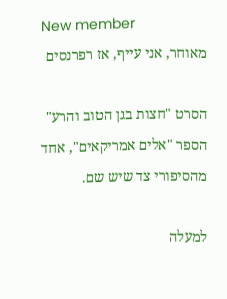New member
מאוחר, אני עייף, אז רפרנסים

הסרט "חצות בגן הטוב והרע" הספר "אלים אמריקאים", אחד מהסיפורי צד שיש שם.

למעלה